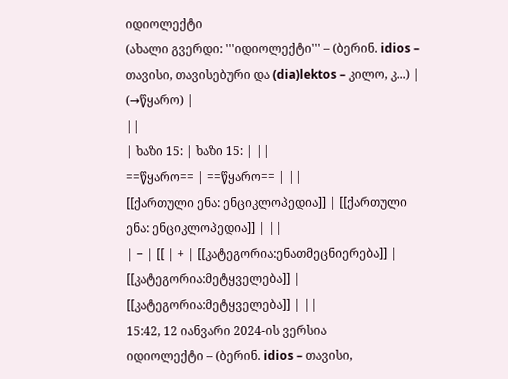იდიოლექტი
(ახალი გვერდი: '''იდიოლექტი''' – (ბერინ. idios – თავისი, თავისებური და (dia)lektos – კილო, კ...) |
(→წყარო) |
||
| ხაზი 15: | ხაზი 15: | ||
==წყარო== | ==წყარო== | ||
[[ქართული ენა: ენციკლოპედია]] | [[ქართული ენა: ენციკლოპედია]] | ||
| − | [[ | + | [[კატეგორია:ენათმეცნიერება]] |
[[კატეგორია:მეტყველება]] | [[კატეგორია:მეტყველება]] | ||
15:42, 12 იანვარი 2024-ის ვერსია
იდიოლექტი – (ბერინ. idios – თავისი,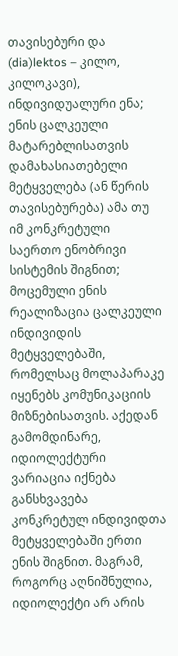თავისებური და (dia)lektos – კილო, კილოკავი), ინდივიდუალური ენა; ენის ცალკეული მატარებლისათვის დამახასიათებელი მეტყველება (ან წერის თავისებურება) ამა თუ იმ კონკრეტული საერთო ენობრივი სისტემის შიგნით; მოცემული ენის რეალიზაცია ცალკეული ინდივიდის მეტყველებაში, რომელსაც მოლაპარაკე იყენებს კომუნიკაციის მიზნებისათვის. აქედან გამომდინარე, იდიოლექტური ვარიაცია იქნება განსხვავება კონკრეტულ ინდივიდთა მეტყველებაში ერთი ენის შიგნით. მაგრამ, როგორც აღნიშნულია, იდიოლექტი არ არის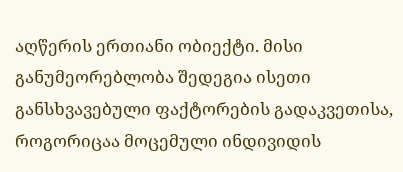აღწერის ერთიანი ობიექტი. მისი განუმეორებლობა შედეგია ისეთი განსხვავებული ფაქტორების გადაკვეთისა, როგორიცაა მოცემული ინდივიდის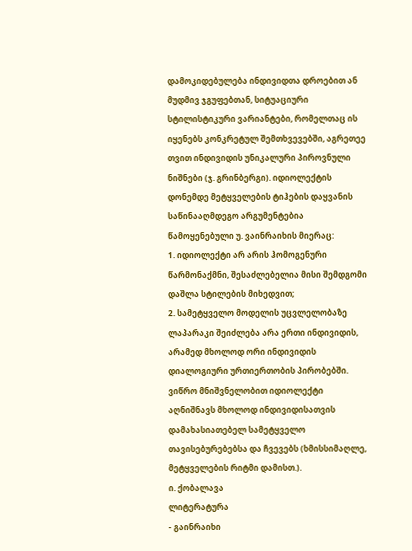დამოკიდებულება ინდივიდთა დროებით ან მუდმივ ჯგუფებთან, სიტუაციური სტილისტიკური ვარიანტები, რომელთაც ის იყენებს კონკრეტულ შემთხვევებში, აგრეთეე თვით ინდივიდის უნიკალური პიროვნული ნიშნები (ჯ. გრინბერგი). იდიოლექტის დონემდე მეტყველების ტიჰების დაყვანის საწინააღმდეგო არგუმენტებია წამოყენებული უ. ვაინრაიხის მიერაც:
1. იდიოლექტი არ არის ჰომოგენური წარმონაქმნი, შესაძლებელია მისი შემდგომი დაშლა სტილების მიხედვით;
2. სამეტყველო მოდელის უცვლელობაზე ლაპარაკი შეიძლება არა ერთი ინდივიდის, არამედ მხოლოდ ორი ინდივიდის დიალოგიური ურთიერთობის პირობებში.
ვიწრო მნიშვნელობით იდიოლექტი აღნიშნავს მხოლოდ ინდივიდისათვის დამახასიათებელ სამეტყველო თავისებურებებსა და ჩვევებს (ხმისსიმაღლე, მეტყველების რიტმი დამისთ.).
ი. ქობალავა
ლიტერატურა
- გაინრაიხი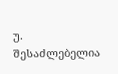უ. შესაძლებელია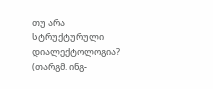თუ არა სტრუქტურული დიალექტოლოგია? (თარგმ. ინგ-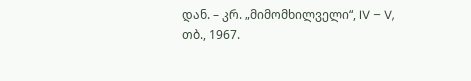დან. – კრ. „მიმომხილველი“, IV – V, თბ., 1967.